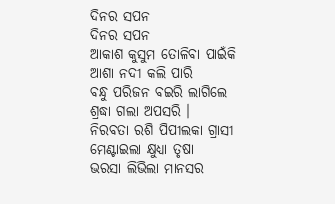ଦିନର ସପନ
ଦିନର ସପନ
ଆକାଶ କୁସୁମ ତୋଳିବା ପାଇଁକି
ଆଶା ନଦୀ କଲି ପାରି
ବନ୍ଧୁ ପରିଜନ ବଇରି ଲାଗିଲେ
ଶ୍ରଦ୍ଧା ଗଲା ଅପସରି ।
ନିରବତା ରଶି ପିପୀଲକା ଗ୍ରାସୀ
ମେଣ୍ଟାଇଲା କ୍ଷୁଧ୍ୟା ତୃଷା
ଭରସା ଲିଭିଲା ମାନସର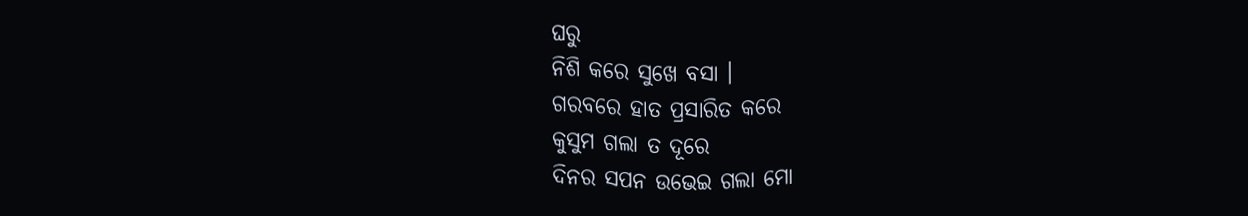ଘରୁ
ନିଶି କରେ ସୁଖେ ବସା ।
ଗରବରେ ହାତ ପ୍ରସାରିତ କରେ
କୁସୁମ ଗଲା ତ ଦୂରେ
ଦିନର ସପନ ଉଭେଇ ଗଲା ମୋ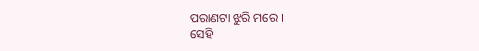ପରାଣଟା ଝୁରି ମରେ ।
ସେହି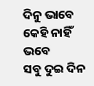ଦିନୁ ଭାବେ କେହି ନାହିଁ ଭବେ
ସବୁ ଦୁଇ ଦିନ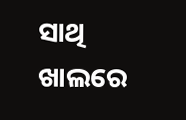ସାଥି
ଖାଲରେ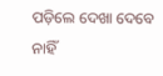ପଡ଼ିଲେ ଦେଖା ଦେବେ ନାହିଁ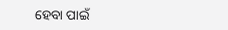ହେବା ପାଇଁ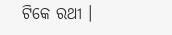ଟିକେ ରଥୀ ।